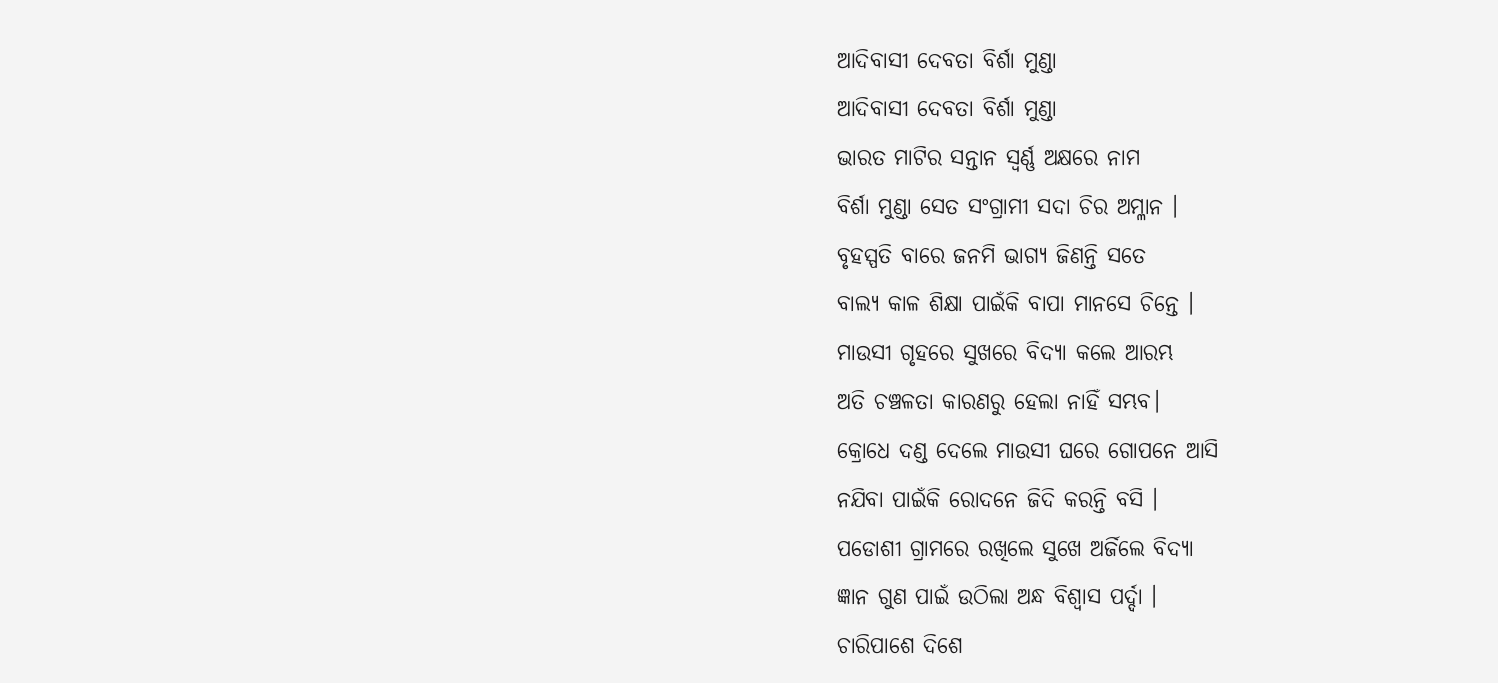ଆଦିବାସୀ ଦେବତା ବିର୍ଶା ମୁଣ୍ଡା
ଆଦିବାସୀ ଦେବତା ବିର୍ଶା ମୁଣ୍ଡା
ଭାରତ ମାଟିର ସନ୍ତାନ ସ୍ବର୍ଣ୍ଣ ଅକ୍ଷରେ ନାମ
ବିର୍ଶା ମୁଣ୍ଡା ସେତ ସଂଗ୍ରାମୀ ସଦା ଚିର ଅମ୍ଳାନ ।
ବୃହସ୍ପତି ବାରେ ଜନମି ଭାଗ୍ୟ ଜିଣନ୍ତି ସତେ
ବାଲ୍ୟ କାଳ ଶିକ୍ଷା ପାଇଁକି ବାପା ମାନସେ ଚିନ୍ତେ ।
ମାଉସୀ ଗୃହରେ ସୁଖରେ ବିଦ୍ୟା କଲେ ଆରମ୍ଭ
ଅତି ଚଞ୍ଚଳତା କାରଣରୁ ହେଲା ନାହିଁ ସମ୍ଭବ।
କ୍ରୋଧେ ଦଣ୍ଡ ଦେଲେ ମାଉସୀ ଘରେ ଗୋପନେ ଆସି
ନଯିବା ପାଇଁକି ରୋଦନେ ଜିଦି କରନ୍ତି ବସି ।
ପଡୋଶୀ ଗ୍ରାମରେ ରଖିଲେ ସୁଖେ ଅର୍ଜିଲେ ବିଦ୍ୟା
ଜ୍ଞାନ ଗୁଣ ପାଇଁ ଉଠିଲା ଅନ୍ଧ ବିଶ୍ବାସ ପର୍ଦ୍ଦା ।
ଚାରିପାଶେ ଦିଶେ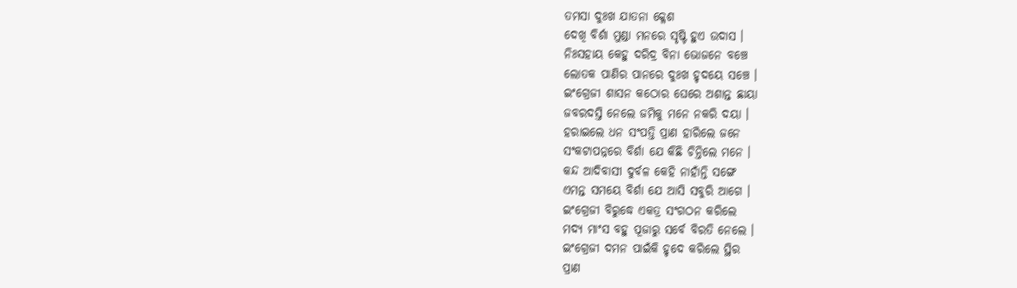ତମସା ଦୁଃଖ ଯାତନା କ୍ଳେଶ
ଦେଖି ବିର୍ଶା ମୁଣ୍ଡା ମନରେ ସୃଷ୍ଟି ହୁଏ ଉଦାସ ।
ନିଃସହାୟ କେହୁ ଦରିଦ୍ର ବିନା ଭୋଜନେ ବଞ୍ଚେ
ଲୋତକ ପାଣିର ପାନରେ ଦୁଃଖ ହୃଦୟେ ସଞ୍ଚେ ।
ଇଂଗ୍ରେଜୀ ଶାସନ କଠୋର ଘେରେ ଅଶାନ୍ତ ଛାୟା
ଜବରଦସ୍ତି ନେଲେ ଜମିକୁ ମନେ ନକରି ଦୟା ।
ହରାଇଲେ ଧନ ସଂପତ୍ତି ପ୍ରାଣ ହାରିଲେ ଜନେ
ସଂକଟାପନ୍ନରେ ବିର୍ଶା ଯେ କିଛି ଚିନ୍ତିଲେ ମନେ ।
କନ୍ଦ ଆଦିବାସୀ ଦୁର୍ବଳ କେହି ନାହାଁନ୍ତି ସଙ୍ଗେ
ଏମନ୍ତ ସମୟେ ବିର୍ଶା ଯେ ଆସି ସବୁରି ଆଗେ ।
ଇଂଗ୍ରେଜୀ ବିରୁଦ୍ଧେ ଏକତ୍ର ସଂଗଠନ କରିଲେ
ମଦ୍ୟ ମାଂସ ବହୁ ପୂଜାରୁ ସର୍ବେ ବିରତି ନେଲେ ।
ଇଂଗ୍ରେଜୀ ଦମନ ପାଇଁକି ହୃଦେ କରିଲେ ସ୍ଥିର
ପ୍ରାଣ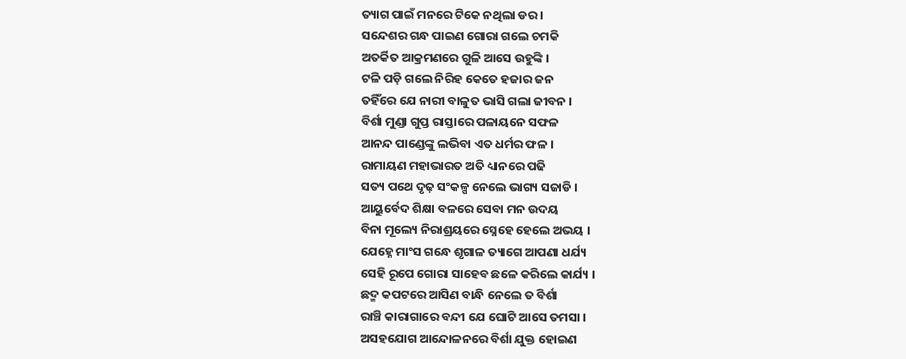ତ୍ୟାଗ ପାଇଁ ମନରେ ଟିକେ ନଥିଲା ଡର ।
ସନ୍ଦେଶର ଗନ୍ଧ ପାଇଣ ଗୋରା ଗଲେ ଚମକି
ଅତର୍କିତ ଆକ୍ରମଣରେ ଗୁଳି ଆସେ ଉହୁଙ୍କି ।
ଟଳି ପଡ଼ି ଗଲେ ନିରିହ କେତେ ହଜାର ଜନ
ତହିଁରେ ଯେ ନାରୀ ବାଳୁତ ଭାସି ଗଲା ଜୀବନ ।
ବିର୍ଶା ମୁଣ୍ଡା ଗୁପ୍ତ ରାସ୍ତାରେ ପଳାୟନେ ସଫଳ
ଆନନ୍ଦ ପାଣ୍ଡେଙ୍କୁ ଲଭିବା ଏତ ଧର୍ମର ଫଳ ।
ରାମାୟଣ ମହାଭାରତ ଅତି ଧ୍ୟାନରେ ପଢି
ସତ୍ୟ ପଥେ ଦୃଢ଼ ସଂକଳ୍ପ ନେଲେ ଭାଗ୍ୟ ସଜାଡି ।
ଆୟୁର୍ବେଦ ଶିକ୍ଷା ବଳରେ ସେବା ମନ ଉଦୟ
ବିନା ମୂଲ୍ୟେ ନିରାଶ୍ରୟରେ ସ୍ନେହେ ହେଲେ ଅଭୟ ।
ଯେହ୍ନେ ମାଂସ ଗନ୍ଧେ ଶୃଗାଳ ତ୍ୟାଗେ ଆପଣା ଧର୍ଯ୍ୟ
ସେହି ରୂପେ ଗୋରା ସାହେବ ଛଳେ କରିଲେ କାର୍ଯ୍ୟ ।
ଛଦ୍ମ କପଟରେ ଆସିଣ ବାନ୍ଧି ନେଲେ ତ ବିର୍ଶା
ରାଞ୍ଚି କାରାଗାରେ ବନ୍ଦୀ ଯେ ଘୋଟି ଆସେ ତମସା ।
ଅସହଯୋଗ ଆନ୍ଦୋଳନରେ ବିର୍ଶା ଯୁକ୍ତ ହୋଇଣ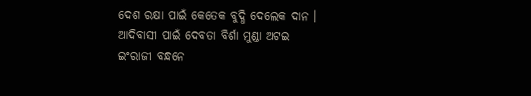ଦେଶ ରକ୍ଷା ପାଇଁ କେତେକ ବୁଦ୍ଧି ଦେଲେକ ଦାନ ।
ଆଦିବାସୀ ପାଇଁ ଦେବତା ବିର୍ଶା ମୁଣ୍ଡା ଅଟଇ
ଇଂରାଜୀ ବନ୍ଧନେ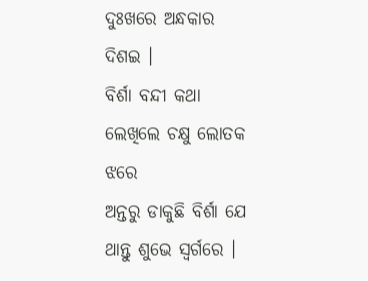ଦୁଃଖରେ ଅନ୍ଧକାର ଦିଶଇ ।
ବିର୍ଶା ବନ୍ଦୀ କଥା ଲେଖିଲେ ଚକ୍ଷୁ ଲୋତକ ଝରେ
ଅନ୍ତରୁ ଡାକୁଛି ବିର୍ଶା ଯେ ଥାନ୍ତୁ ଶୁଭେ ସ୍ଵର୍ଗରେ ।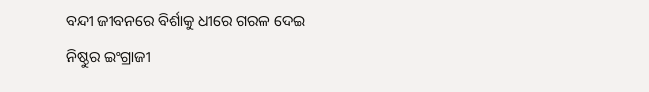ବନ୍ଦୀ ଜୀବନରେ ବିର୍ଶାକୁ ଧୀରେ ଗରଳ ଦେଇ
ନିଷ୍ଠୁର ଇଂଗ୍ରାଜୀ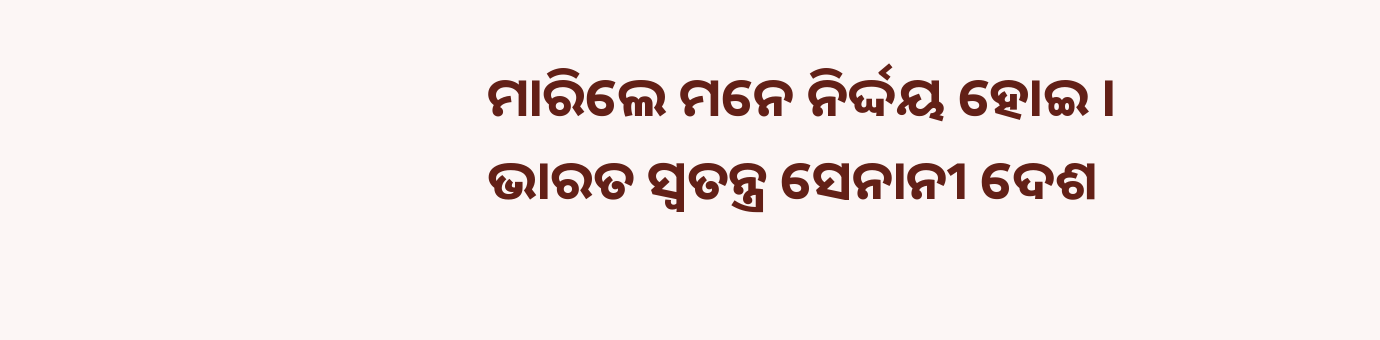ମାରିଲେ ମନେ ନିର୍ଦ୍ଦୟ ହୋଇ ।
ଭାରତ ସ୍ବତନ୍ତ୍ର ସେନାନୀ ଦେଶ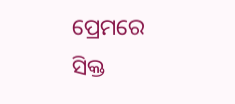ପ୍ରେମରେ ସିକ୍ତ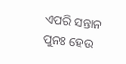ଏପରି ସନ୍ତାନ ପୁନଃ ହେଉ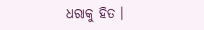ଧରାକୁ ହିତ ।